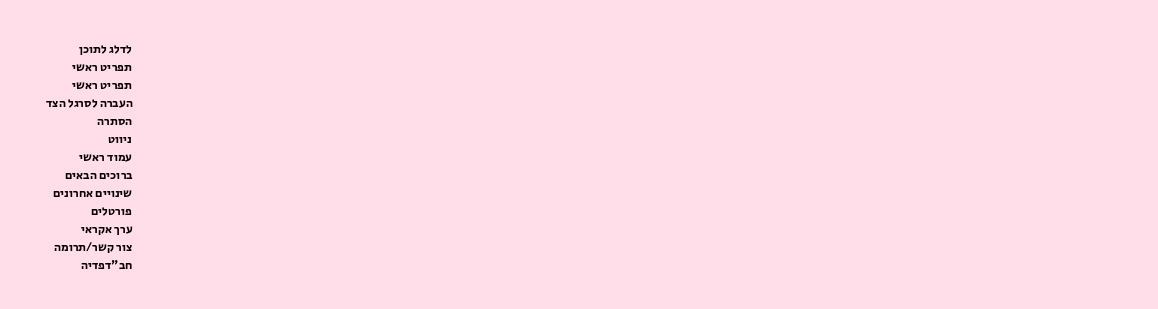לדלג לתוכן
תפריט ראשי
תפריט ראשי
העברה לסרגל הצד
הסתרה
ניווט
עמוד ראשי
ברוכים הבאים
שינויים אחרונים
פורטלים
ערך אקראי
צור קשר/תרומה
חב"דפדיה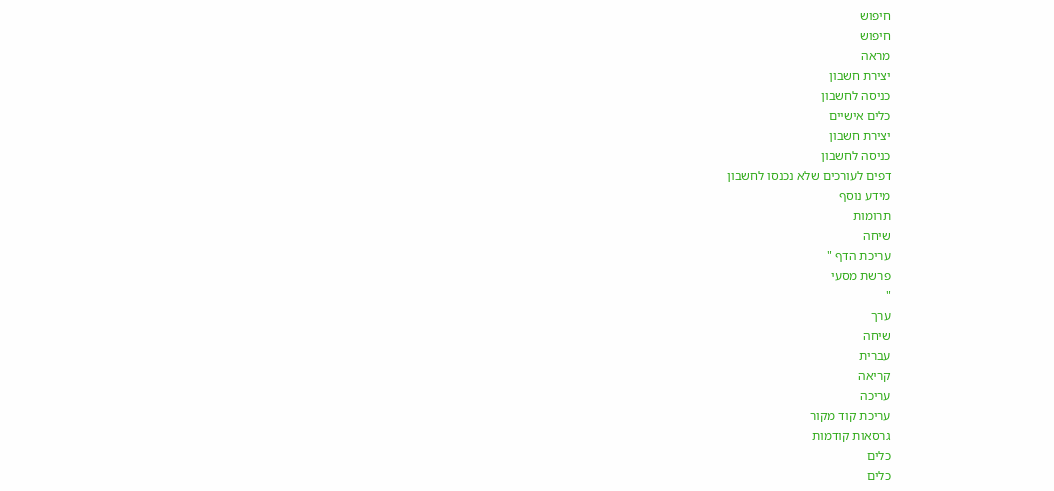חיפוש
חיפוש
מראה
יצירת חשבון
כניסה לחשבון
כלים אישיים
יצירת חשבון
כניסה לחשבון
דפים לעורכים שלא נכנסו לחשבון
מידע נוסף
תרומות
שיחה
עריכת הדף "
פרשת מסעי
"
ערך
שיחה
עברית
קריאה
עריכה
עריכת קוד מקור
גרסאות קודמות
כלים
כלים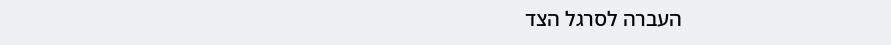העברה לסרגל הצד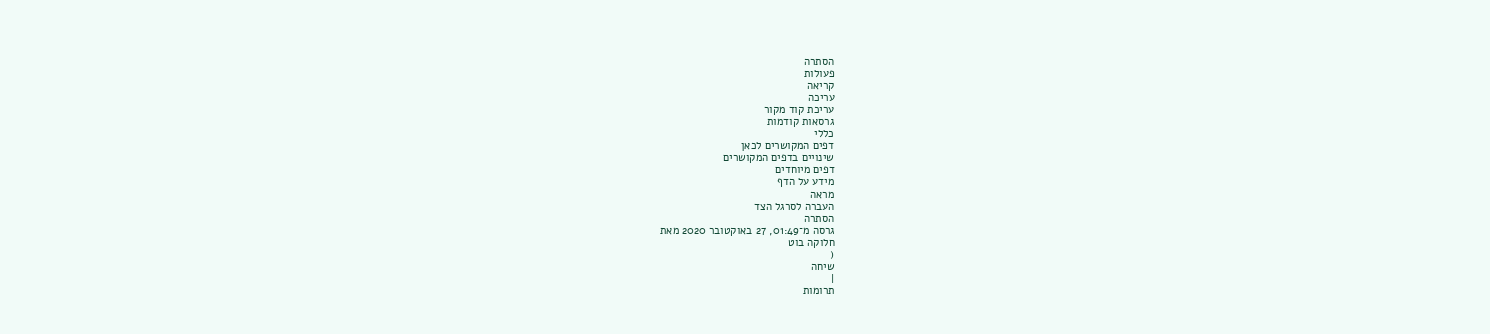הסתרה
פעולות
קריאה
עריכה
עריכת קוד מקור
גרסאות קודמות
כללי
דפים המקושרים לכאן
שינויים בדפים המקושרים
דפים מיוחדים
מידע על הדף
מראה
העברה לסרגל הצד
הסתרה
גרסה מ־01:49, 27 באוקטובר 2020 מאת
חלוקה בוט
(
שיחה
|
תרומות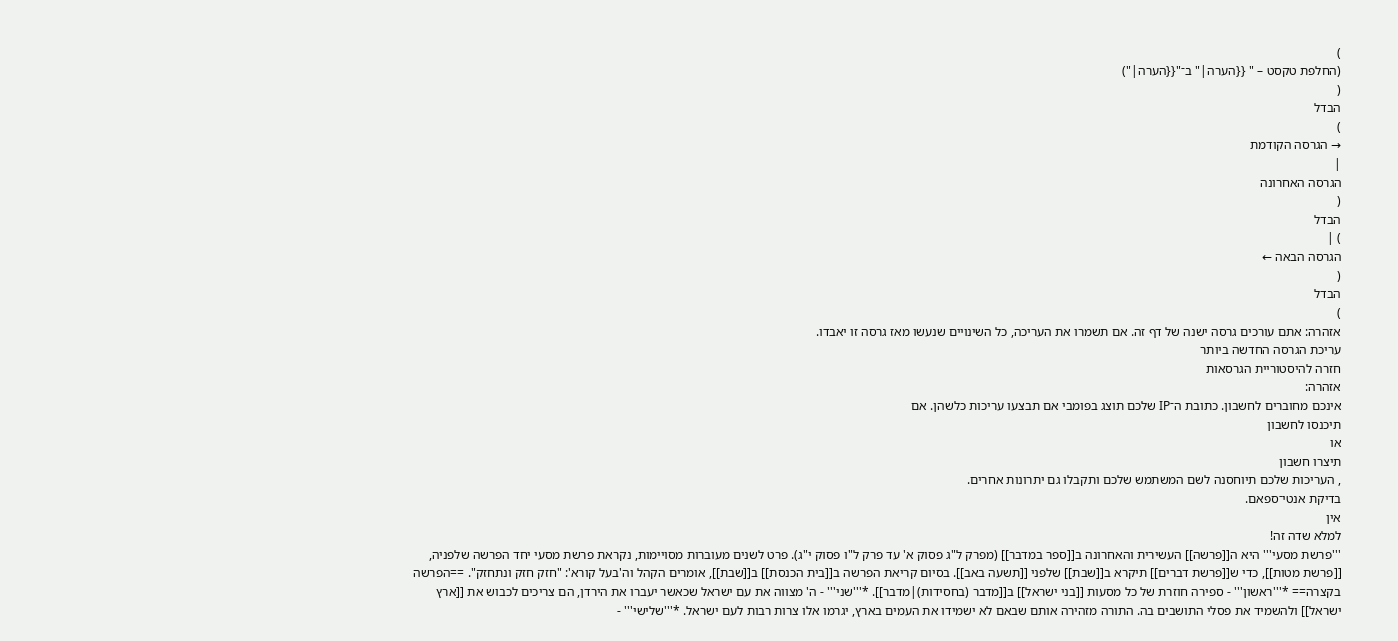)
(החלפת טקסט – " {{הערה|" ב־"{{הערה|")
(
הבדל
)
→ הגרסה הקודמת
|
הגרסה האחרונה
(
הבדל
) |
הגרסה הבאה ←
(
הבדל
)
אזהרה: אתם עורכים גרסה ישנה של דף זה. אם תשמרו את העריכה, כל השינויים שנעשו מאז גרסה זו יאבדו.
עריכת הגרסה החדשה ביותר
חזרה להיסטוריית הגרסאות
אזהרה:
אינכם מחוברים לחשבון. כתובת ה־IP שלכם תוצג בפומבי אם תבצעו עריכות כלשהן. אם
תיכנסו לחשבון
או
תיצרו חשבון
, העריכות שלכם תיוחסנה לשם המשתמש שלכם ותקבלו גם יתרונות אחרים.
בדיקת אנטי־ספאם.
אין
למלא שדה זה!
'''פרשת מסעי''' היא ה[[פרשה]] העשירית והאחרונה ב[[ספר במדבר]] (מפרק ל"ג פסוק א' עד פרק ל"ו פסוק י"ג). פרט לשנים מעוברות מסויימות, נקראת פרשת מסעי יחד הפרשה שלפניה, [[פרשת מטות]], כדי ש[[פרשת דברים]] תיקרא ב[[שבת]] שלפני [[תשעה באב]]. בסיום קריאת הפרשה ב[[בית הכנסת]] ב[[שבת]], אומרים הקהל וה'בעל קורא': "חזק חזק ונתחזק". ==הפרשה בקצרה== *'''ראשון''' - ספירה חוזרת של כל מסעות [[בני ישראל]] ב[[מדבר (בחסידות)|מדבר]]. *'''שני''' - ה' מצווה את עם ישראל שכאשר יעברו את הירדן, הם צריכים לכבוש את [[ארץ ישראל]] ולהשמיד את פסלי התושבים בה. התורה מזהירה אותם שבאם לא ישמידו את העמים בארץ, יגרמו אלו צרות רבות לעם ישראל. *'''שלישי''' -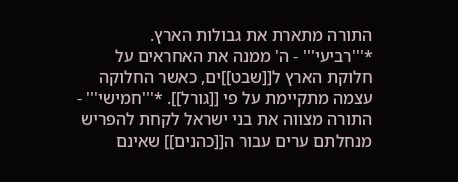התורה מתארת את גבולות הארץ. *'''רביעי''' - ה' ממנה את האחראים על חלוקת הארץ ל[[שבט]]ים, כאשר החלוקה עצמה מתקיימת על פי [[גורל]]. *'''חמישי''' - התורה מצווה את בני ישראל לקחת להפריש מנחלתם ערים עבור ה[[כהנים]] שאינם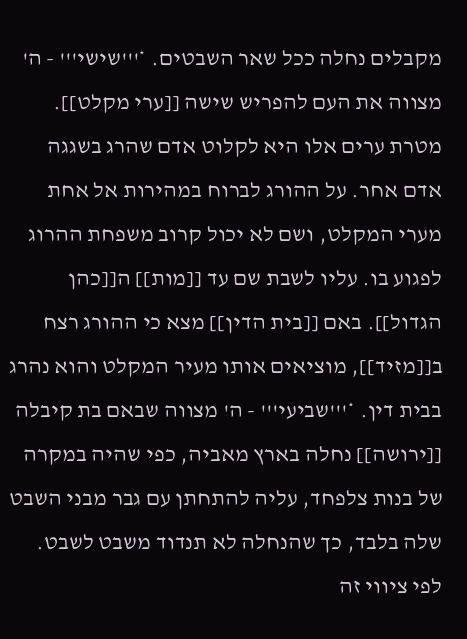מקבלים נחלה ככל שאר השבטים. *'''שישי''' - ה' מצווה את העם להפריש שישה [[ערי מקלט]]. מטרת ערים אלו היא לקלוט אדם שהרג בשגגה אדם אחר. על ההורג לברוח במהירות אל אחת מערי המקלט, ושם לא יכול קרוב משפחת ההרוג לפגוע בו. עליו לשבת שם עד [[מות]] ה[[כהן הגדול]]. באם [[בית הדין]] מצא כי ההורג רצח ב[[מזיד]], מוציאים אותו מעיר המקלט והוא נהרג בבית דין. *'''שביעי''' - ה' מצווה שבאם בת קיבלה [[ירושה]] נחלה בארץ מאביה, כפי שהיה במקרה של בנות צלפחד, עליה להתחתן עם גבר מבני השבט שלה בלבד, כך שהנחלה לא תנדוד משבט לשבט. לפי ציווי זה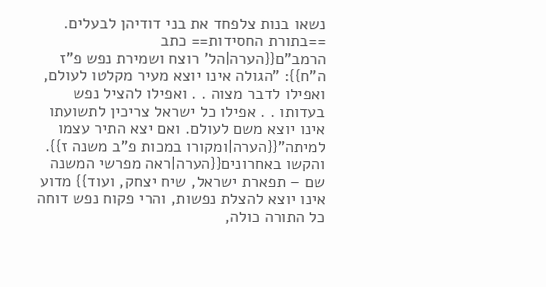נשאו בנות צלפחד את בני דודיהן לבעלים. ==בתורת החסידות== כתב הרמב"ם{{הערה|הל' רוצח ושמירת נפש פ"ז ה"ח}}: "הגולה אינו יוצא מעיר מקלטו לעולם, ואפילו לדבר מצוה . . ואפילו להציל נפש בעדותו . . אפילו כל ישראל צריכין לתשועתו אינו יוצא משם לעולם. ואם יצא התיר עצמו למיתה"{{הערה|ומקורו במכות פ"ב משנה ז}}. והקשו באחרונים{{הערה|ראה מפרשי המשנה שם – תפארת ישראל, שיח יצחק, ועוד}} מדוע אינו יוצא להצלת נפשות, והרי פקוח נפש דוחה כל התורה כולה,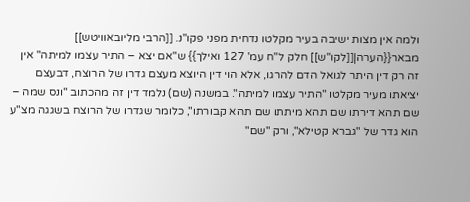ולמה אין מצות ישיבה בעיר מקלטו נדחית מפני פקו"נ. [[הרבי מליובאוויטש]] מבאר{{הערה|[[לקו"ש]] חלק ל"ח עמ' 127 ואילך}} ש"אם יצא – התיר עצמו למיתה" אין זה רק דין היתר לגואל הדם להרגו, אלא הוי דין היוצא מעצם גדרו של הרוצח, דבעצם יציאתו מעיר מקלטו "התיר עצמו למיתה". במשנה (שם) נלמד דין זה מהכתוב "ונס שמה – שם תהא דירתו שם תהא מיתתו שם תהא קבורתו", כלומר שגדרו של הרוצח בשגגה מצ"ע הוא גדר של "גברא קטילא", ורק "שם"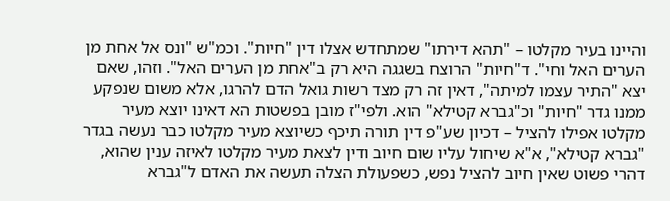והיינו בעיר מקלטו – "תהא דירתו" שמתחדש אצלו דין "חיות". וכמ"ש "ונס אל אחת מן הערים האל וחי". ד"חיות" הרוצח בשגגה היא רק ב"אחת מן הערים האל". וזהו, שאם יצא "התיר עצמו למיתה", דאין זה רק מצד רשות גואל הדם להרגו, אלא משום שנפקע ממנו גדר "חיות" וכ"גברא קטילא" הוא. ולפי"ז מובן בפשטות הא דאינו יוצא מעיר מקלטו אפילו להציל – דכיון שע"פ דין תורה תיכף כשיוצא מעיר מקלטו כבר נעשה בגדר "גברא קטילא", א"א שיחול עליו שום חיוב ודין לצאת מעיר מקלטו לאיזה ענין שהוא, דהרי פשוט שאין חיוב להציל נפש, כשפעולת הצלה תעשה את האדם ל"גברא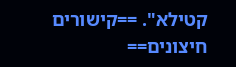קטילא". ==קישורים חיצונים==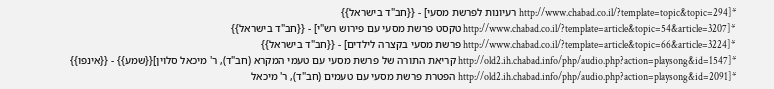*[http://www.chabad.co.il/?template=topic&topic=294 רעיונות לפרשת מסעי] - {{חב"ד בישראל}} *[http://www.chabad.co.il/?template=article&topic=54&article=3207 טקסט פרשת מסעי עם פירוש רש"י] - {{חב"ד בישראל}} *[http://www.chabad.co.il/?template=article&topic=66&article=3224 פרשת מסעי בקצרה לילדים] - {{חב"ד בישראל}} *[http://old2.ih.chabad.info/php/audio.php?action=playsong&id=1547 קריאת התורה של פרשת מסעי עם טעמי המקרא (חב"ד), ר' מיכאל סלוין]{{שמע}} - {{אינפו}} *[http://old2.ih.chabad.info/php/audio.php?action=playsong&id=2091 הפטרת פרשת מסעי עם טעמים (חב"ד), ר' מיכאל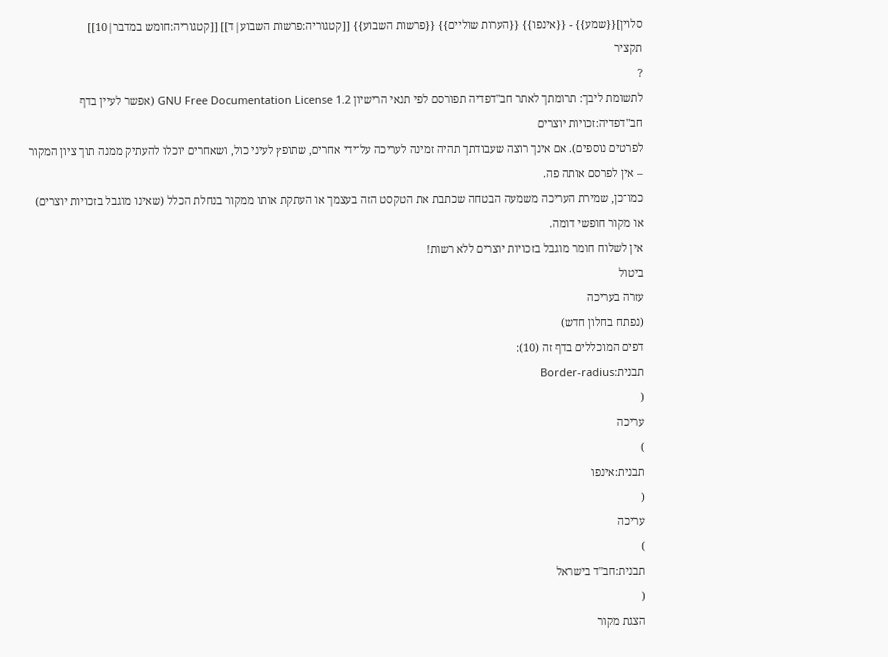סלוין]{{שמע}} - {{אינפו}} {{הערות שוליים}} {{פרשות השבוע}} [[קטגוריה:פרשות השבוע|ד]] [[קטגוריה:חומש במדבר|10]]
תקציר
?
לתשומת ליבך: תרומתך לאתר חב"דפדיה תפורסם לפי תנאי הרישיון GNU Free Documentation License 1.2 (אפשר לעיין בדף
חב"דפדיה:זכויות יוצרים
לפרטים נוספים). אם אינך רוצה שעבודתך תהיה זמינה לעריכה על־ידי אחרים, שתופץ לעיני כול, ושאחרים יוכלו להעתיק ממנה תוך ציון המקור – אין לפרסם אותה פה.
כמו־כן, שמירת העריכה משמעה הבטחה שכתבת את הטקסט הזה בעצמך או העתקת אותו ממקור בנחלת הכלל (שאינו מוגבל בזכויות יוצרים) או מקור חופשי דומה.
אין לשלוח חומר מוגבל בזכויות יוצרים ללא רשות!
ביטול
עזרה בעריכה
(נפתח בחלון חדש)
דפים המוכללים בדף זה (10):
תבנית:Border-radius
(
עריכה
)
תבנית:אינפו
(
עריכה
)
תבנית:חב"ד בישראל
(
הצגת מקור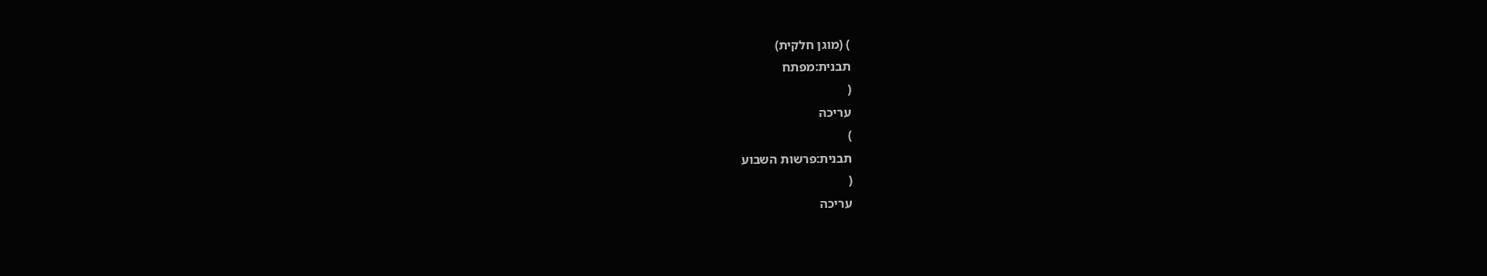) (מוגן חלקית)
תבנית:מפתח
(
עריכה
)
תבנית:פרשות השבוע
(
עריכה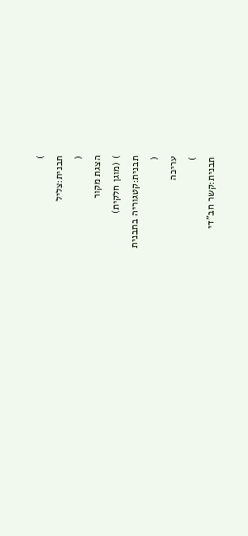)
תבנית:צליל
(
הצגת מקור
) (מוגן חלקית)
תבנית:קטגוריה בתבנית
(
עריכה
)
תבנית:קשר חב"די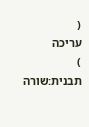(
עריכה
)
תבנית:שורה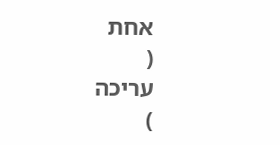אחת
(
עריכה
)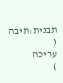תבנית:תיבה
(
עריכה
)